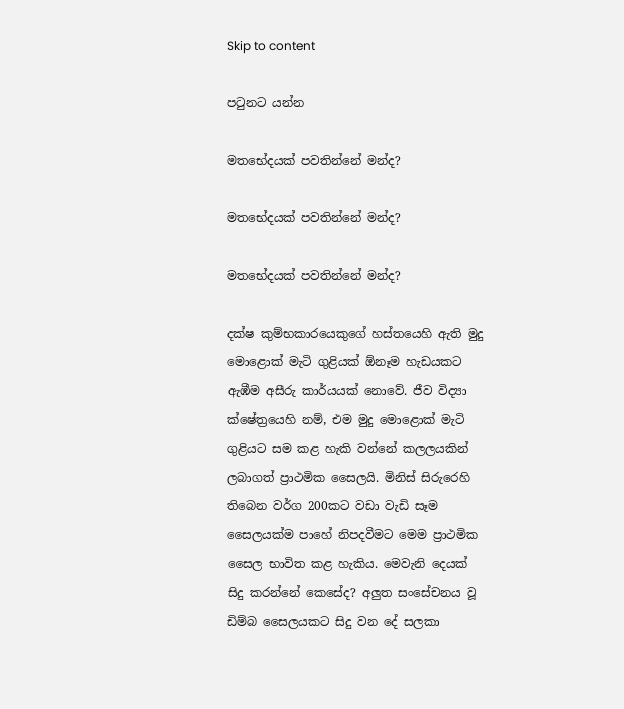Skip to content

පටුනට යන්න

මතභේදයක් පවතින්නේ මන්ද?

මතභේදයක් පවතින්නේ මන්ද?

මතභේදයක් පවතින්නේ මන්ද?

දක්ෂ කුම්භකාරයෙකුගේ හස්තයෙහි ඇති මුදු මොළොක් මැටි ගුළියක් ඕනෑම හැඩයකට ඇඹීම අසීරු කාර්යයක් නොවේ. ජීව විද්‍යා ක්ෂේත්‍රයෙහි නම්, එම මුදු මොළොක් මැටි ගුළියට සම කළ හැකි වන්නේ කලලයකින් ලබාගත් ප්‍රාථමික සෛලයි. මිනිස් සිරුරෙහි තිබෙන වර්ග 200කට වඩා වැඩි සෑම සෛලයක්ම පාහේ නිපදවීමට මෙම ප්‍රාථමික සෛල භාවිත කළ හැකිය. මෙවැනි දෙයක් සිදු කරන්නේ කෙසේද? අලුත සංසේචනය වූ ඩිම්බ සෛලයකට සිදු වන දේ සලකා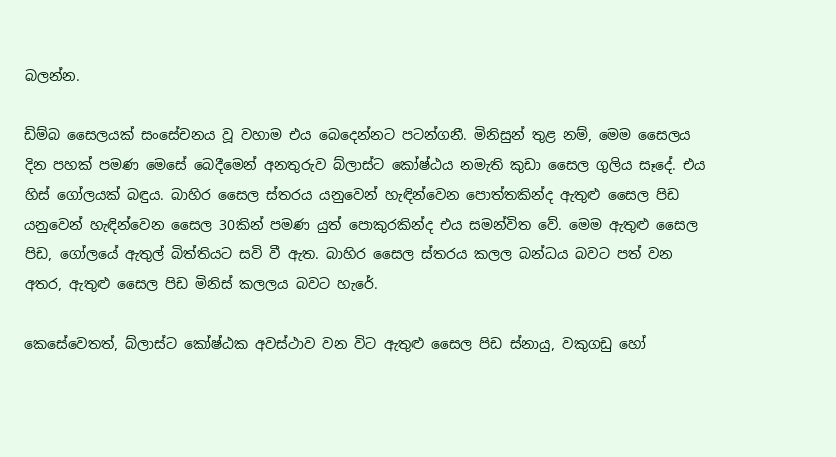බලන්න.

ඩිම්බ සෛලයක් සංසේචනය වූ වහාම එය බෙදෙන්නට පටන්ගනී. මිනිසුන් තුළ නම්, මෙම සෛලය දින පහක් පමණ මෙසේ බෙදීමෙන් අනතුරුව බ්ලාස්ට කෝෂ්ඨය නමැති කුඩා සෛල ගුලිය සෑදේ. එය හිස් ගෝලයක් බඳුය. බාහිර සෛල ස්තරය යනුවෙන් හැඳින්වෙන පොත්තකින්ද ඇතුළු සෛල පිඩ යනුවෙන් හැඳින්වෙන සෛල 30කින් පමණ යුත් පොකුරකින්ද එය සමන්විත වේ. මෙම ඇතුළු සෛල පිඩ, ගෝලයේ ඇතුල් බිත්තියට සවි වී ඇත. බාහිර සෛල ස්තරය කලල බන්ධය බවට පත් වන අතර, ඇතුළු සෛල පිඩ මිනිස් කලලය බවට හැරේ.

කෙසේවෙතත්, බ්ලාස්ට කෝෂ්ඨක අවස්ථාව වන විට ඇතුළු සෛල පිඩ ස්නායු, වකුගඩු හෝ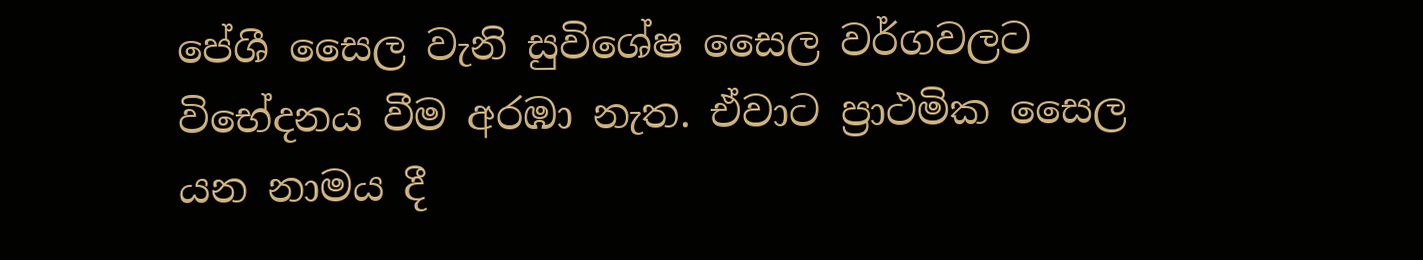පේශී සෛල වැනි සුවිශේෂ සෛල වර්ගවලට විභේදනය වීම අරඹා නැත. ඒවාට ප්‍රාථමික සෛල යන නාමය දී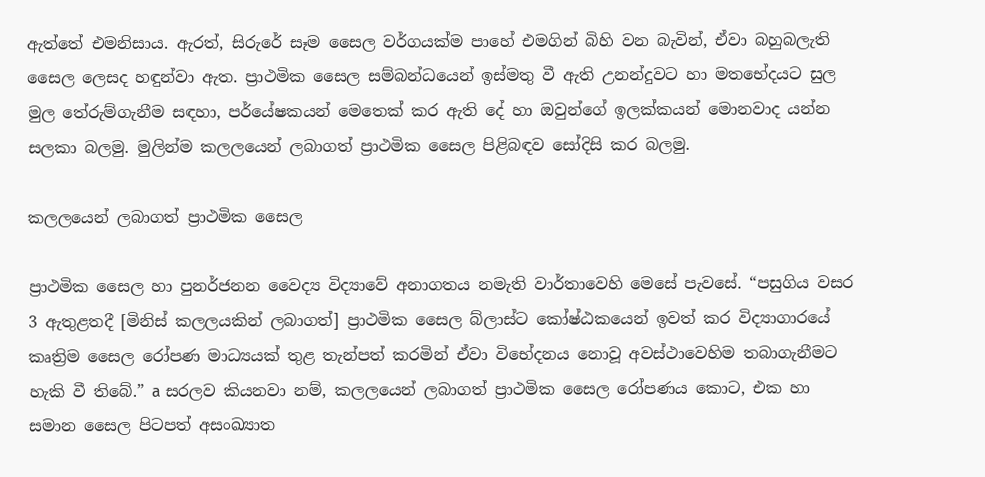ඇත්තේ එමනිසාය. ඇරත්, සිරුරේ සෑම සෛල වර්ගයක්ම පාහේ එමගින් බිහි වන බැවින්, ඒවා බහුබලැති සෛල ලෙසද හඳුන්වා ඇත. ප්‍රාථමික සෛල සම්බන්ධයෙන් ඉස්මතු වී ඇති උනන්දුවට හා මතභේදයට සුල මුල තේරුම්ගැනීම සඳහා, පර්යේෂකයන් මෙතෙක් කර ඇති දේ හා ඔවුන්ගේ ඉලක්කයන් මොනවාද යන්න සලකා බලමු. මුලින්ම කලලයෙන් ලබාගත් ප්‍රාථමික සෛල පිළිබඳව සෝදිසි කර බලමු.

කලලයෙන් ලබාගත් ප්‍රාථමික සෛල

ප්‍රාථමික සෛල හා පුනර්ජනන වෛද්‍ය විද්‍යාවේ අනාගතය නමැති වාර්තාවෙහි මෙසේ පැවසේ. “පසුගිය වසර 3 ඇතුළතදී [මිනිස් කලලයකින් ලබාගත්] ප්‍රාථමික සෛල බ්ලාස්ට කෝෂ්ඨකයෙන් ඉවත් කර විද්‍යාගාරයේ කෘත්‍රිම සෛල රෝපණ මාධ්‍යයක් තුළ තැන්පත් කරමින් ඒවා විභේදනය නොවූ අවස්ථාවෙහිම තබාගැනීමට හැකි වී තිබේ.” a සරලව කියනවා නම්, කලලයෙන් ලබාගත් ප්‍රාථමික සෛල රෝපණය කොට, එක හා සමාන සෛල පිටපත් අසංඛ්‍යාත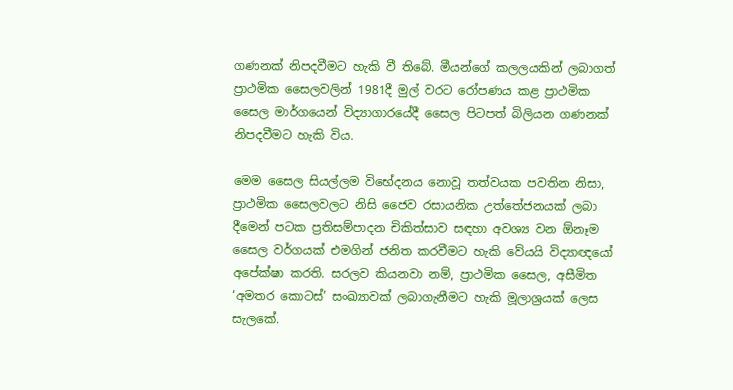ගණනක් නිපදවීමට හැකි වී තිබේ. මීයන්ගේ කලලයකින් ලබාගත් ප්‍රාථමික සෛලවලින් 1981දී මුල් වරට රෝපණය කළ ප්‍රාථමික සෛල මාර්ගයෙන් විද්‍යාගාරයේදී සෛල පිටපත් බිලියන ගණනක් නිපදවීමට හැකි විය.

මෙම සෛල සියල්ලම විභේදනය නොවූ තත්වයක පවතින නිසා, ප්‍රාථමික සෛලවලට නිසි ජෛව රසායනික උත්තේජනයක් ලබා දීමෙන් පටක ප්‍රතිසම්පාදන චිකිත්සාව සඳහා අවශ්‍ය වන ඕනෑම සෛල වර්ගයක් එමගින් ජනිත කරවීමට හැකි වේයයි විද්‍යාඥයෝ අපේක්ෂා කරති. සරලව කියනවා නම්, ප්‍රාථමික සෛල, අසීමිත ‘අමතර කොටස්’ සංඛ්‍යාවක් ලබාගැනීමට හැකි මූලාශ්‍රයක් ලෙස සැලකේ.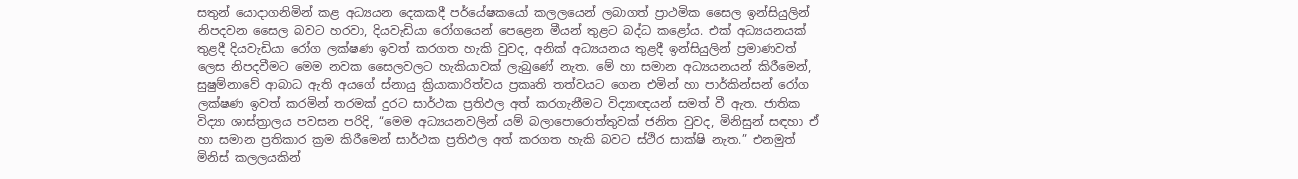සතුන් යොදාගනිමින් කළ අධ්‍යයන දෙකකදී පර්යේෂකයෝ කලලයෙන් ලබාගත් ප්‍රාථමික සෛල ඉන්සියුලින් නිපදවන සෛල බවට හරවා, දියවැඩියා රෝගයෙන් පෙළෙන මීයන් තුළට බද්ධ කළෝය. එක් අධ්‍යයනයක් තුළදී දියවැඩියා රෝග ලක්ෂණ ඉවත් කරගත හැකි වුවද, අනික් අධ්‍යයනය තුළදී ඉන්සියුලින් ප්‍රමාණවත් ලෙස නිපදවීමට මෙම නවක සෛලවලට හැකියාවක් ලැබුණේ නැත. මේ හා සමාන අධ්‍යයනයන් කිරීමෙන්, සුෂුම්නාවේ ආබාධ ඇති අයගේ ස්නායු ක්‍රියාකාරිත්වය ප්‍රකෘති තත්වයට ගෙන එමින් හා පාර්කින්සන් රෝග ලක්ෂණ ඉවත් කරමින් තරමක් දුරට සාර්ථක ප්‍රතිඵල අත් කරගැනීමට විද්‍යාඥයන් සමත් වී ඇත. ජාතික විද්‍යා ශාස්ත්‍රාලය පවසන පරිදි, “මෙම අධ්‍යයනවලින් යම් බලාපොරොත්තුවක් ජනිත වුවද, මිනිසුන් සඳහා ඒ හා සමාන ප්‍රතිකාර ක්‍රම කිරීමෙන් සාර්ථක ප්‍රතිඵල අත් කරගත හැකි බවට ස්ථිර සාක්ෂි නැත.” එනමුත් මිනිස් කලලයකින්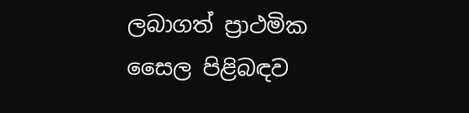ලබාගත් ප්‍රාථමික සෛල පිළිබඳව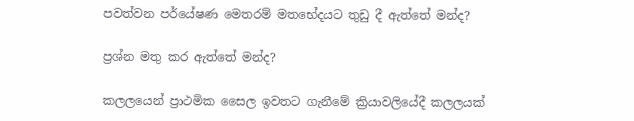පවත්වන පර්යේෂණ මෙතරම් මතභේදයට තුඩු දී ඇත්තේ මන්ද?

ප්‍රශ්න මතු කර ඇත්තේ මන්ද?

කලලයෙන් ප්‍රාථමික සෛල ඉවතට ගැනීමේ ක්‍රියාවලියේදී කලලයක්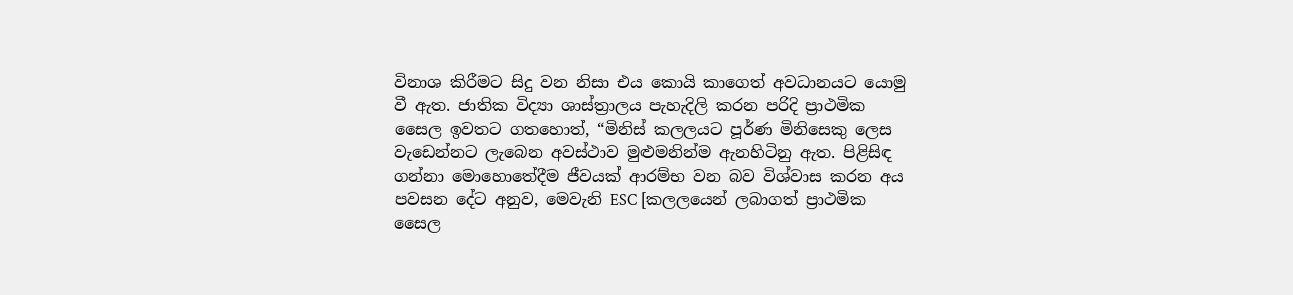විනාශ කිරීමට සිදු වන නිසා එය කොයි කාගෙත් අවධානයට යොමු වී ඇත. ජාතික විද්‍යා ශාස්ත්‍රාලය පැහැදිලි කරන පරිදි ප්‍රාථමික සෛල ඉවතට ගතහොත්, “මිනිස් කලලයට පූර්ණ මිනිසෙකු ලෙස වැඩෙන්නට ලැබෙන අවස්ථාව මුළුමනින්ම ඇනහිටිනු ඇත. පිළිසිඳ ගන්නා මොහොතේදීම ජීවයක් ආරම්භ වන බව විශ්වාස කරන අය පවසන දේට අනුව, මෙවැනි ESC [කලලයෙන් ලබාගත් ප්‍රාථමික සෛල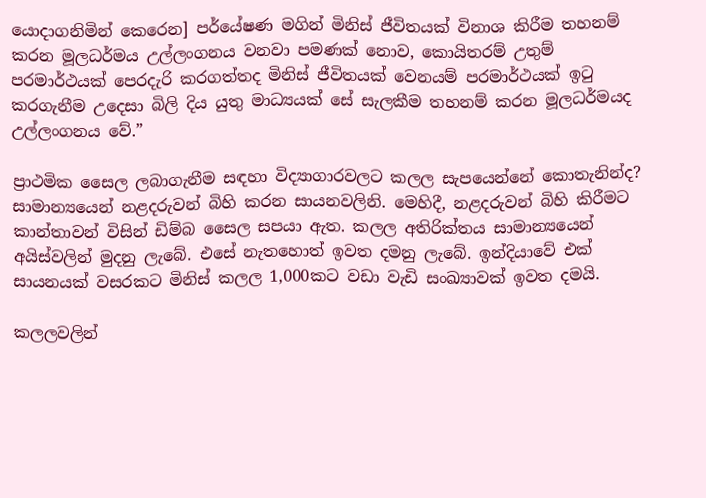යොදාගනිමින් කෙරෙන] පර්යේෂණ මගින් මිනිස් ජීවිතයක් විනාශ කිරීම තහනම් කරන මූලධර්මය උල්ලංගනය වනවා පමණක් නොව, කොයිතරම් උතුම් පරමාර්ථයක් පෙරදැරි කරගත්තද මිනිස් ජීවිතයක් වෙනයම් පරමාර්ථයක් ඉටු කරගැනීම උදෙසා බිලි දිය යුතු මාධ්‍යයක් සේ සැලකීම තහනම් කරන මූලධර්මයද උල්ලංගනය වේ.”

ප්‍රාථමික සෛල ලබාගැනීම සඳහා විද්‍යාගාරවලට කලල සැපයෙන්නේ කොතැනින්ද? සාමාන්‍යයෙන් නළදරුවන් බිහි කරන සායනවලිනි. මෙහිදී, නළදරුවන් බිහි කිරීමට කාන්තාවන් විසින් ඩිම්බ සෛල සපයා ඇත. කලල අතිරික්තය සාමාන්‍යයෙන් අයිස්වලින් මුදනු ලැබේ. එසේ නැතහොත් ඉවත දමනු ලැබේ. ඉන්දියාවේ එක් සායනයක් වසරකට මිනිස් කලල 1,000කට වඩා වැඩි සංඛ්‍යාවක් ඉවත දමයි.

කලලවලින්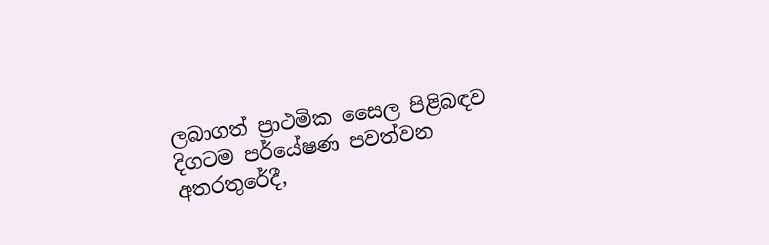ලබාගත් ප්‍රාථමික සෛල පිළිබඳව දිගටම පර්යේෂණ පවත්වන අතරතුරේදී,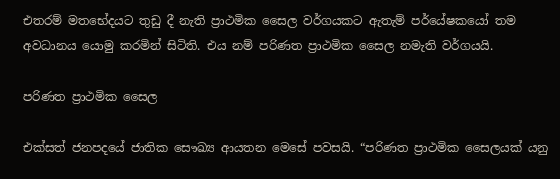එතරම් මතභේදයට තුඩු දී නැති ප්‍රාථමික සෛල වර්ගයකට ඇතැම් පර්යේෂකයෝ තම අවධානය යොමු කරමින් සිටිති. එය නම් පරිණත ප්‍රාථමික සෛල නමැති වර්ගයයි.

පරිණත ප්‍රාථමික සෛල

එක්සත් ජනපදයේ ජාතික සෞඛ්‍ය ආයතන මෙසේ පවසයි. “පරිණත ප්‍රාථමික සෛලයක් යනු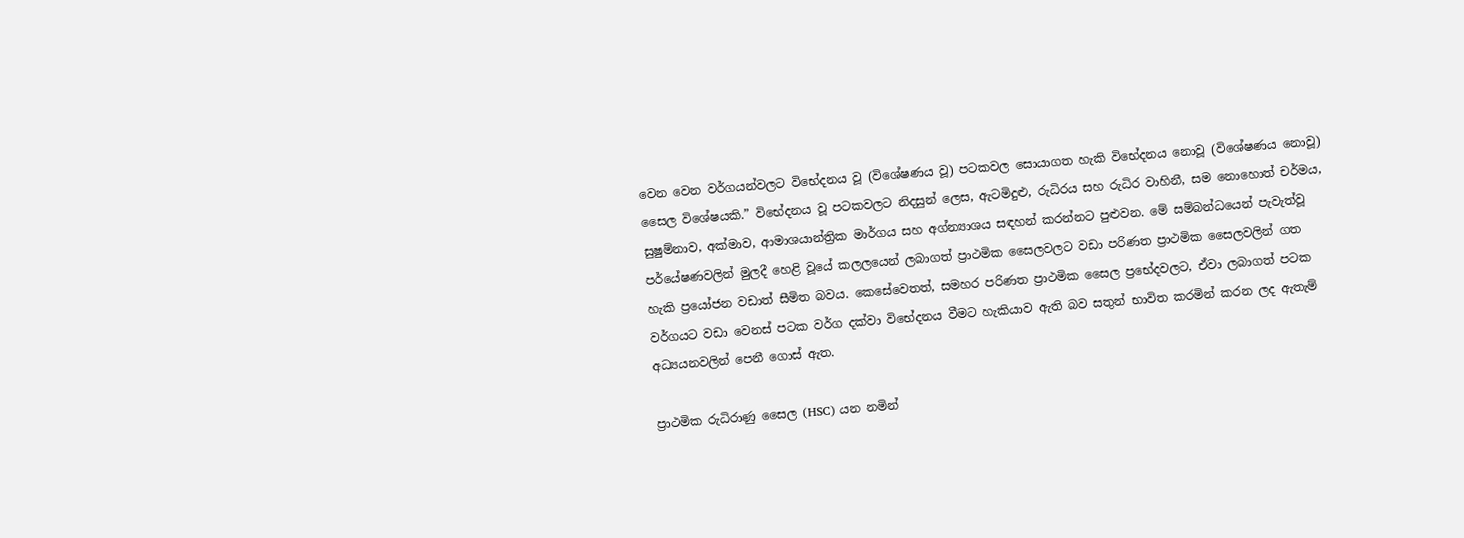වෙන වෙන වර්ගයන්වලට විභේදනය වූ (විශේෂණය වූ) පටකවල සොයාගත හැකි විභේදනය නොවූ (විශේෂණය නොවූ) සෛල විශේෂයකි.” විභේදනය වූ පටකවලට නිදසුන් ලෙස, ඇටමිදුළු, රුධිරය සහ රුධිර වාහිනී, සම නොහොත් චර්මය, සුෂුම්නාව, අක්මාව, ආමාශයාන්ත්‍රික මාර්ගය සහ අග්න්‍යාශය සඳහන් කරන්නට පුළුවන. මේ සම්බන්ධයෙන් පැවැත්වූ පර්යේෂණවලින් මුලදී හෙළි වූයේ කලලයෙන් ලබාගත් ප්‍රාථමික සෛලවලට වඩා පරිණත ප්‍රාථමික සෛලවලින් ගත හැකි ප්‍රයෝජන වඩාත් සීමිත බවය. කෙසේවෙතත්, සමහර පරිණත ප්‍රාථමික සෛල ප්‍රභේදවලට, ඒවා ලබාගත් පටක වර්ගයට වඩා වෙනස් පටක වර්ග දක්වා විභේදනය වීමට හැකියාව ඇති බව සතුන් භාවිත කරමින් කරන ලද ඇතැම් අධ්‍යයනවලින් පෙනී ගොස් ඇත.

ප්‍රාථමික රුධිරාණු සෛල (HSC) යන නමින්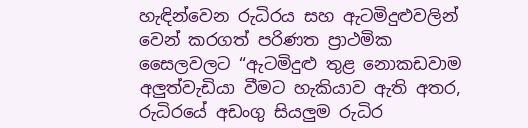හැඳින්වෙන රුධිරය සහ ඇටමිදුළුවලින් වෙන් කරගත් පරිණත ප්‍රාථමික සෛලවලට “ඇටමිදුළු තුළ නොකඩවාම අලුත්වැඩියා වීමට හැකියාව ඇති අතර, රුධිරයේ අඩංගු සියලුම රුධිර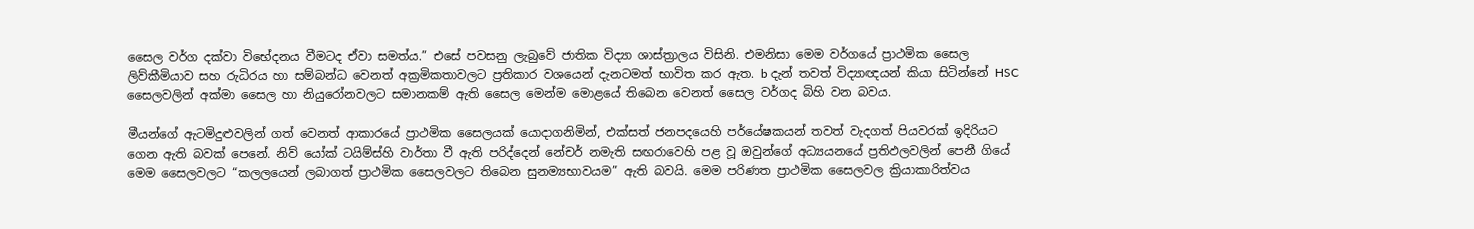සෛල වර්ග දක්වා විභේදනය වීමටද ඒවා සමත්ය.” එසේ පවසනු ලැබුවේ ජාතික විද්‍යා ශාස්ත්‍රාලය විසිනි. එමනිසා මෙම වර්ගයේ ප්‍රාථමික සෛල ලිව්කීමියාව සහ රුධිරය හා සම්බන්ධ වෙනත් අක්‍රමිකතාවලට ප්‍රතිකාර වශයෙන් දැනටමත් භාවිත කර ඇත. b දැන් තවත් විද්‍යාඥයන් කියා සිටින්නේ HSC සෛලවලින් අක්මා සෛල හා නියුරෝනවලට සමානකම් ඇති සෛල මෙන්ම මොළයේ තිබෙන වෙනත් සෛල වර්ගද බිහි වන බවය.

මීයන්ගේ ඇටමිදුළුවලින් ගත් වෙනත් ආකාරයේ ප්‍රාථමික සෛලයක් යොදාගනිමින්, එක්සත් ජනපදයෙහි පර්යේෂකයන් තවත් වැදගත් පියවරක් ඉදිරියට ගෙන ඇති බවක් පෙනේ. නිව් යෝක් ටයිම්ස්හි වාර්තා වී ඇති පරිද්දෙන් නේචර් නමැති සඟරාවෙහි පළ වූ ඔවුන්ගේ අධ්‍යයනයේ ප්‍රතිඵලවලින් පෙනී ගියේ මෙම සෛලවලට “කලලයෙන් ලබාගත් ප්‍රාථමික සෛලවලට තිබෙන සුනම්‍යභාවයම” ඇති බවයි. මෙම පරිණත ප්‍රාථමික සෛලවල ක්‍රියාකාරිත්වය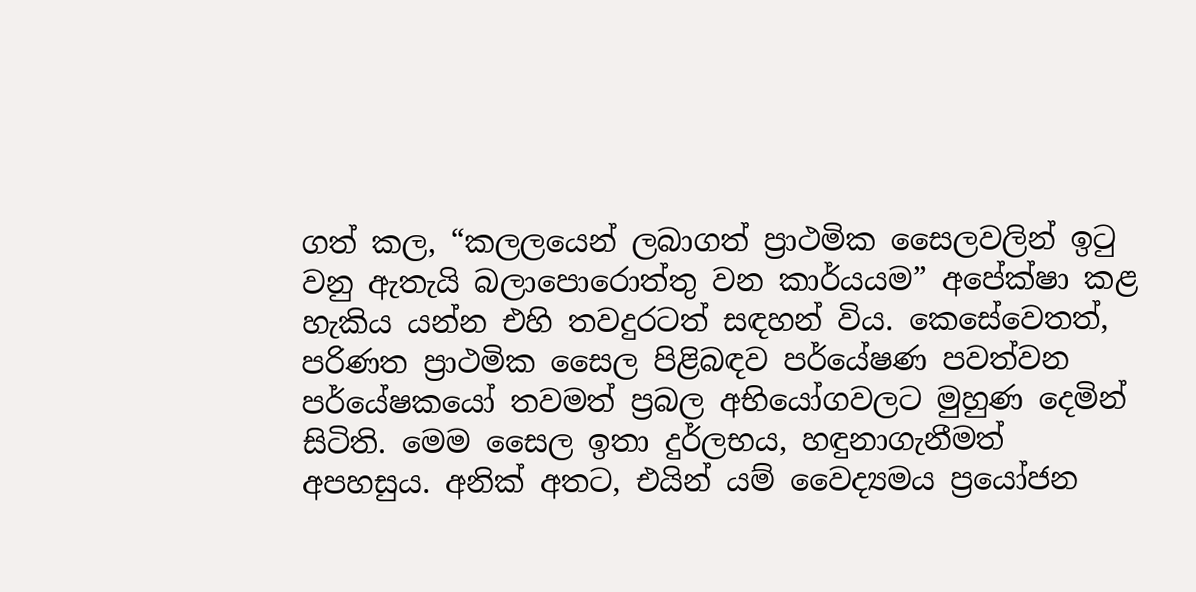ගත් කල, “කලලයෙන් ලබාගත් ප්‍රාථමික සෛලවලින් ඉටු වනු ඇතැයි බලාපොරොත්තු වන කාර්යයම” අපේක්ෂා කළ හැකිය යන්න එහි තවදුරටත් සඳහන් විය. කෙසේවෙතත්, පරිණත ප්‍රාථමික සෛල පිළිබඳව පර්යේෂණ පවත්වන පර්යේෂකයෝ තවමත් ප්‍රබල අභියෝගවලට මුහුණ දෙමින් සිටිති. මෙම සෛල ඉතා දුර්ලභය, හඳුනාගැනීමත් අපහසුය. අනික් අතට, එයින් යම් වෛද්‍යමය ප්‍රයෝජන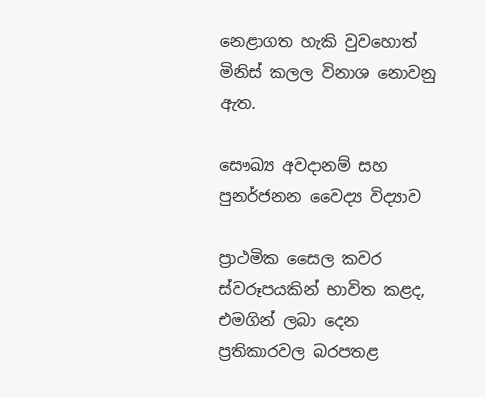නෙළාගත හැකි වුවහොත් මිනිස් කලල විනාශ නොවනු ඇත.

සෞඛ්‍ය අවදානම් සහ පුනර්ජනන වෛද්‍ය විද්‍යාව

ප්‍රාථමික සෛල කවර ස්වරූපයකින් භාවිත කළද, එමගින් ලබා දෙන ප්‍රතිකාරවල බරපතළ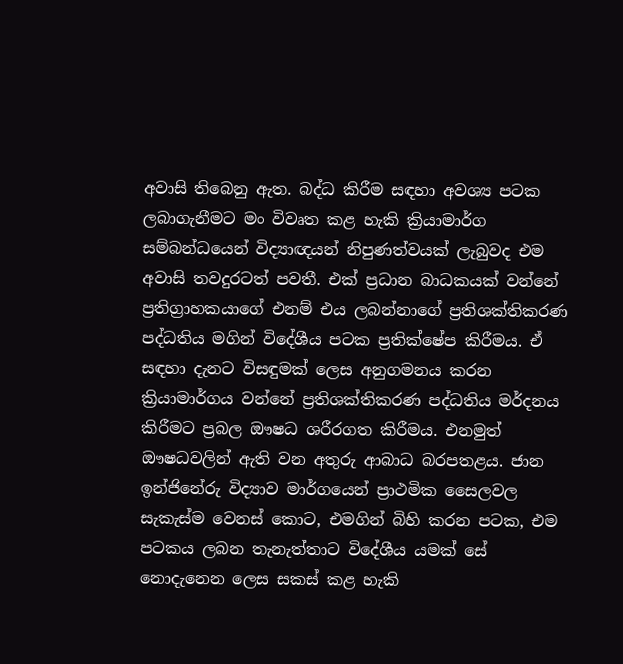අවාසි තිබෙනු ඇත. බද්ධ කිරීම සඳහා අවශ්‍ය පටක ලබාගැනීමට මං විවෘත කළ හැකි ක්‍රියාමාර්ග සම්බන්ධයෙන් විද්‍යාඥයන් නිපුණත්වයක් ලැබුවද එම අවාසි තවදුරටත් පවතී. එක් ප්‍රධාන බාධකයක් වන්නේ ප්‍රතිග්‍රාහකයාගේ එනම් එය ලබන්නාගේ ප්‍රතිශක්තිකරණ පද්ධතිය මගින් විදේශීය පටක ප්‍රතික්ෂේප කිරීමය. ඒ සඳහා දැනට විසඳුමක් ලෙස අනුගමනය කරන ක්‍රියාමාර්ගය වන්නේ ප්‍රතිශක්තිකරණ පද්ධතිය මර්දනය කිරීමට ප්‍රබල ඖෂධ ශරීරගත කිරීමය. එනමුත් ඖෂධවලින් ඇති වන අතුරු ආබාධ බරපතළය. ජාන ඉන්ජිනේරු විද්‍යාව මාර්ගයෙන් ප්‍රාථමික සෛලවල සැකැස්ම වෙනස් කොට, එමගින් බිහි කරන පටක, එම පටකය ලබන තැනැත්තාට විදේශීය යමක් සේ නොදැනෙන ලෙස සකස් කළ හැකි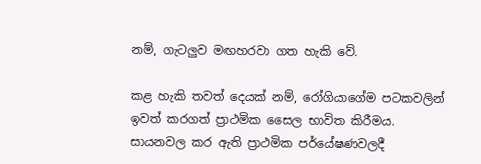නම්, ගැටලුව මඟහරවා ගත හැකි වේ.

කළ හැකි තවත් දෙයක් නම්, රෝගියාගේම පටකවලින් ඉවත් කරගත් ප්‍රාථමික සෛල භාවිත කිරීමය. සායනවල කර ඇති ප්‍රාථමික පර්යේෂණවලදී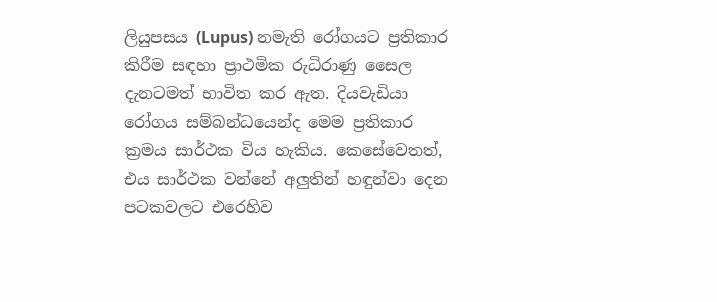ලියුපසය (Lupus) නමැති රෝගයට ප්‍රතිකාර කිරීම සඳහා ප්‍රාථමික රුධිරාණු සෛල දැනටමත් භාවිත කර ඇත. දියවැඩියා රෝගය සම්බන්ධයෙන්ද මෙම ප්‍රතිකාර ක්‍රමය සාර්ථක විය හැකිය. කෙසේවෙතත්, එය සාර්ථක වන්නේ අලුතින් හඳුන්වා දෙන පටකවලට එරෙහිව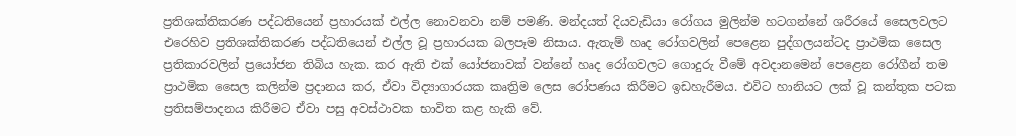ප්‍රතිශක්තිකරණ පද්ධතියෙන් ප්‍රහාරයක් එල්ල නොවනවා නම් පමණි. මන්දයත් දියවැඩියා රෝගය මුලින්ම හටගන්නේ ශරීරයේ සෛලවලට එරෙහිව ප්‍රතිශක්තිකරණ පද්ධතියෙන් එල්ල වූ ප්‍රහාරයක බලපෑම නිසාය. ඇතැම් හෘද රෝගවලින් පෙළෙන පුද්ගලයන්ටද ප්‍රාථමික සෛල ප්‍රතිකාරවලින් ප්‍රයෝජන තිබිය හැක. කර ඇති එක් යෝජනාවක් වන්නේ හෘද රෝගවලට ගොදුරු වීමේ අවදානමෙන් පෙළෙන රෝගීන් තම ප්‍රාථමික සෛල කලින්ම ප්‍රදානය කර, ඒවා විද්‍යාගාරයක කෘත්‍රිම ලෙස රෝපණය කිරීමට ඉඩහැරීමය. එවිට හානියට ලක් වූ කන්තුක පටක ප්‍රතිසම්පාදනය කිරීමට ඒවා පසු අවස්ථාවක භාවිත කළ හැකි වේ.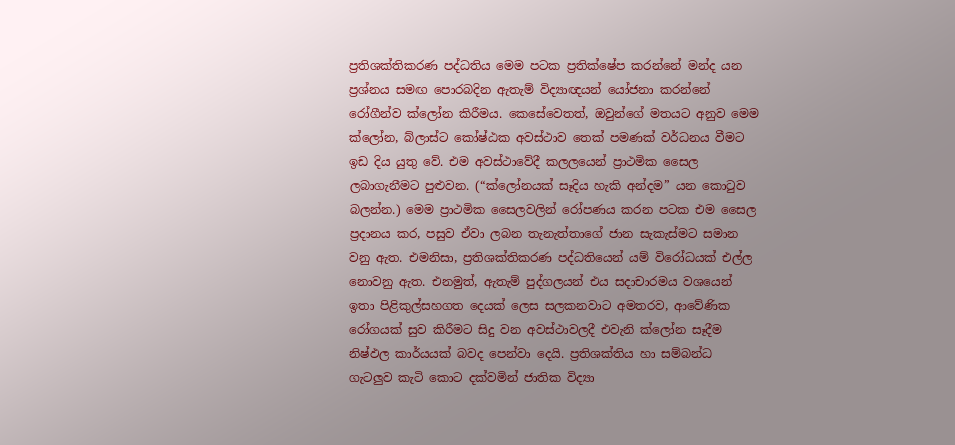ප්‍රතිශක්තිකරණ පද්ධතිය මෙම පටක ප්‍රතික්ෂේප කරන්නේ මන්ද යන ප්‍රශ්නය සමඟ පොරබදින ඇතැම් විද්‍යාඥයන් යෝජනා කරන්නේ රෝගීන්ව ක්ලෝන කිරීමය. කෙසේවෙතත්, ඔවුන්ගේ මතයට අනුව මෙම ක්ලෝන, බ්ලාස්ට කෝෂ්ඨක අවස්ථාව තෙක් පමණක් වර්ධනය වීමට ඉඩ දිය යුතු වේ. එම අවස්ථාවේදී කලලයෙන් ප්‍රාථමික සෛල ලබාගැනීමට පුළුවන. (“ක්ලෝනයක් සෑදිය හැකි අන්දම” යන කොටුව බලන්න.) මෙම ප්‍රාථමික සෛලවලින් රෝපණය කරන පටක එම සෛල ප්‍රදානය කර, පසුව ඒවා ලබන තැනැත්තාගේ ජාන සැකැස්මට සමාන වනු ඇත. එමනිසා, ප්‍රතිශක්තිකරණ පද්ධතියෙන් යම් විරෝධයක් එල්ල නොවනු ඇත. එනමුත්, ඇතැම් පුද්ගලයන් එය සදාචාරමය වශයෙන් ඉතා පිළිකුල්සහගත දෙයක් ලෙස සලකනවාට අමතරව, ආවේණික රෝගයක් සුව කිරීමට සිදු වන අවස්ථාවලදී එවැනි ක්ලෝන සෑදීම නිෂ්ඵල කාර්යයක් බවද පෙන්වා දෙයි. ප්‍රතිශක්තිය හා සම්බන්ධ ගැටලුව කැටි කොට දක්වමින් ජාතික විද්‍යා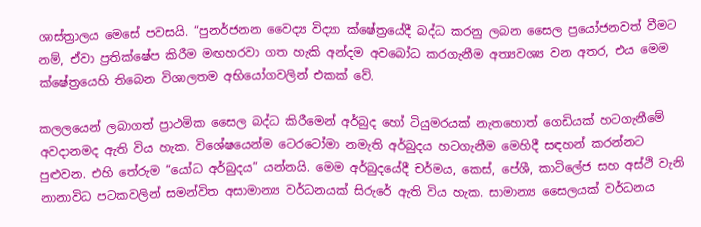ශාස්ත්‍රාලය මෙසේ පවසයි. “පුනර්ජනන වෛද්‍ය විද්‍යා ක්ෂේත්‍රයේදී බද්ධ කරනු ලබන සෛල ප්‍රයෝජනවත් වීමට නම්, ඒවා ප්‍රතික්ෂේප කිරීම මඟහරවා ගත හැකි අන්දම අවබෝධ කරගැනීම අත්‍යවශ්‍ය වන අතර, එය මෙම ක්ෂේත්‍රයෙහි තිබෙන විශාලතම අභියෝගවලින් එකක් වේ.

කලලයෙන් ලබාගත් ප්‍රාථමික සෛල බද්ධ කිරීමෙන් අර්බුද හෝ ටියුමරයක් නැතහොත් ගෙඩියක් හටගැනීමේ අවදානමද ඇති විය හැක. විශේෂයෙන්ම ටෙරටෝමා නමැති අර්බුදය හටගැනීම මෙහිදී සඳහන් කරන්නට පුළුවන. එහි තේරුම “යෝධ අර්බුදය” යන්නයි. මෙම අර්බුදයේදී චර්මය, කෙස්, පේශී, කාටිලේජ සහ අස්ථි වැනි නානාවිධ පටකවලින් සමන්විත අසාමාන්‍ය වර්ධනයක් සිරුරේ ඇති විය හැක. සාමාන්‍ය සෛලයක් වර්ධනය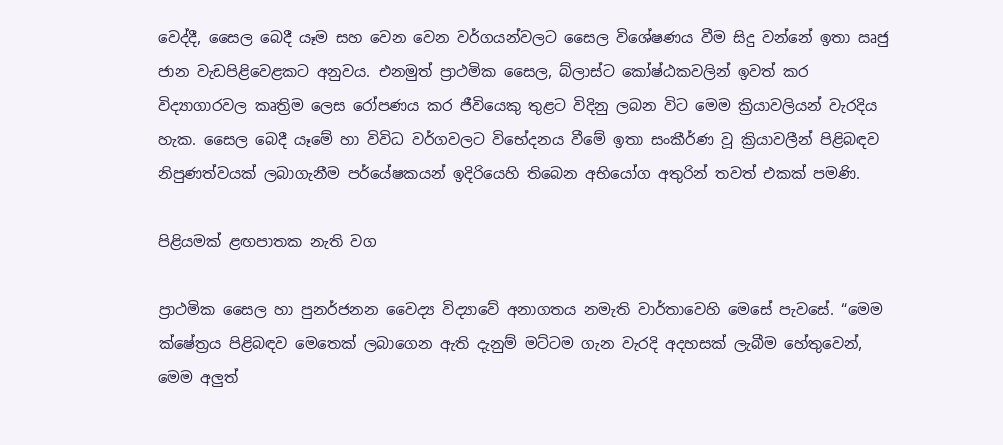වෙද්දී, සෛල බෙදී යෑම සහ වෙන වෙන වර්ගයන්වලට සෛල විශේෂණය වීම සිදු වන්නේ ඉතා ඍජු ජාන වැඩපිළිවෙළකට අනුවය. එනමුත් ප්‍රාථමික සෛල, බ්ලාස්ට කෝෂ්ඨකවලින් ඉවත් කර විද්‍යාගාරවල කෘත්‍රිම ලෙස රෝපණය කර ජීවියෙකු තුළට විදිනු ලබන විට මෙම ක්‍රියාවලියන් වැරදිය හැක. සෛල බෙදී යෑමේ හා විවිධ වර්ගවලට විභේදනය වීමේ ඉතා සංකීර්ණ වූ ක්‍රියාවලීන් පිළිබඳව නිපුණත්වයක් ලබාගැනීම පර්යේෂකයන් ඉදිරියෙහි තිබෙන අභියෝග අතුරින් තවත් එකක් පමණි.

පිළියමක් ළඟපාතක නැති වග

ප්‍රාථමික සෛල හා පුනර්ජනන වෛද්‍ය විද්‍යාවේ අනාගතය නමැති වාර්තාවෙහි මෙසේ පැවසේ. “මෙම ක්ෂේත්‍රය පිළිබඳව මෙතෙක් ලබාගෙන ඇති දැනුම් මට්ටම ගැන වැරදි අදහසක් ලැබීම හේතුවෙන්, මෙම අලුත්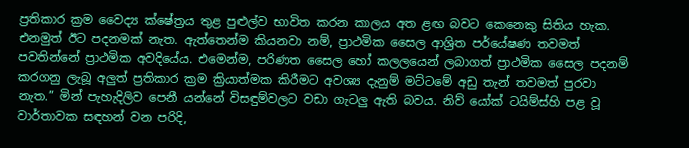ප්‍රතිකාර ක්‍රම වෛද්‍ය ක්ෂේත්‍රය තුළ පුළුල්ව භාවිත කරන කාලය අත ළඟ බවට කෙනෙකු සිතිය හැක. එනමුත් ඊට පදනමක් නැත. ඇත්තෙන්ම කියනවා නම්, ප්‍රාථමික සෛල ආශ්‍රිත පර්යේෂණ තවමත් පවතින්නේ ප්‍රාථමික අවදියේය. එමෙන්ම, පරිණත සෛල හෝ කලලයෙන් ලබාගත් ප්‍රාථමික සෛල පදනම් කරගනු ලැබූ අලුත් ප්‍රතිකාර ක්‍රම ක්‍රියාත්මක කිරීමට අවශ්‍ය දැනුම් මට්ටමේ අඩු තැන් තවමත් පුරවා නැත.” මින් පැහැදිලිව පෙනී යන්නේ විසඳුම්වලට වඩා ගැටලු ඇති බවය. නිව් යෝක් ටයිම්ස්හි පළ වූ වාර්තාවක සඳහන් වන පරිදි,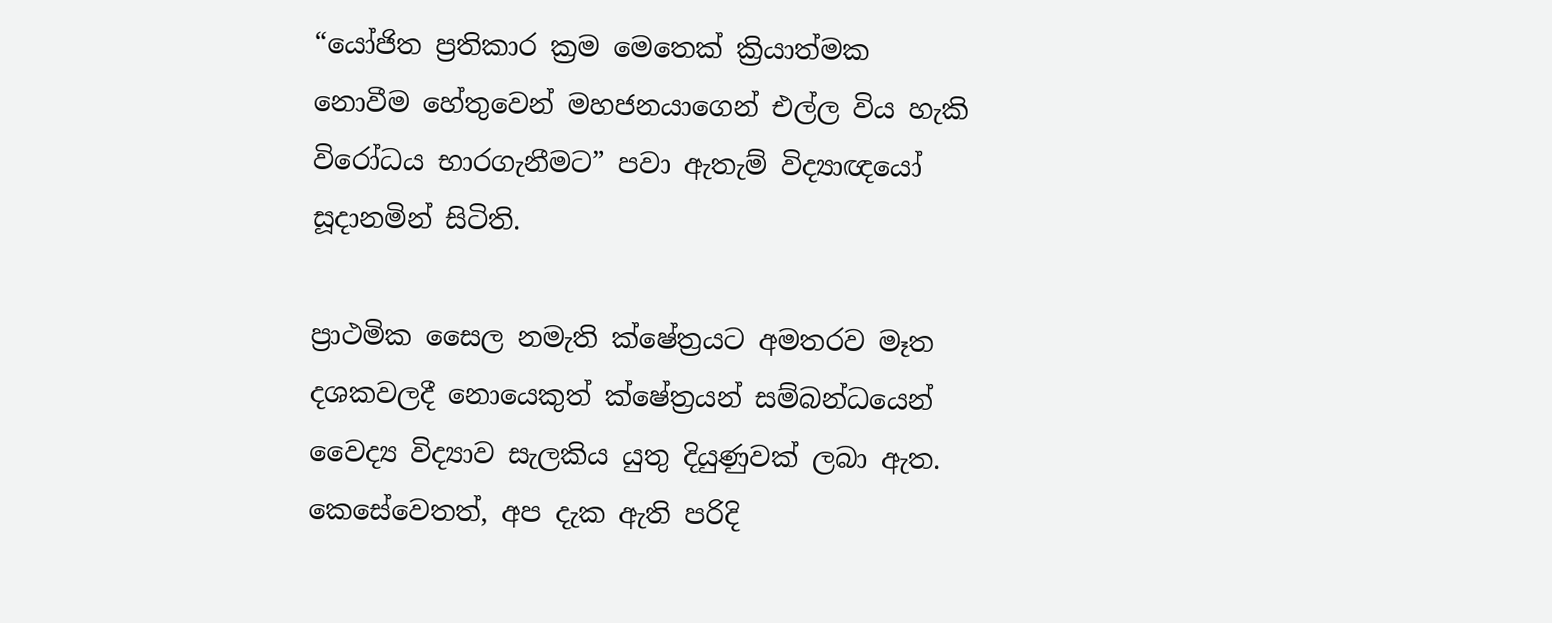“යෝජිත ප්‍රතිකාර ක්‍රම මෙතෙක් ක්‍රියාත්මක නොවීම හේතුවෙන් මහජනයාගෙන් එල්ල විය හැකි විරෝධය භාරගැනීමට” පවා ඇතැම් විද්‍යාඥයෝ සූදානමින් සිටිති.

ප්‍රාථමික සෛල නමැති ක්ෂේත්‍රයට අමතරව මෑත දශකවලදී නොයෙකුත් ක්ෂේත්‍රයන් සම්බන්ධයෙන් වෛද්‍ය විද්‍යාව සැලකිය යුතු දියුණුවක් ලබා ඇත. කෙසේවෙතත්, අප දැක ඇති පරිදි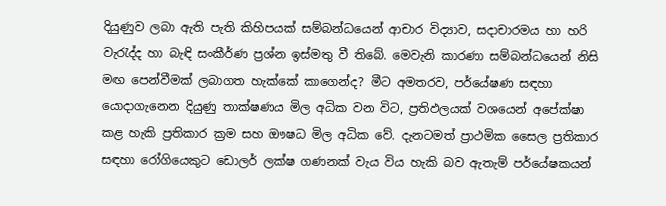දියුණුව ලබා ඇති පැති කිහිපයක් සම්බන්ධයෙන් ආචාර විද්‍යාව, සදාචාරමය හා හරි වැරැද්ද හා බැඳි සංකීර්ණ ප්‍රශ්න ඉස්මතු වී තිබේ. මෙවැනි කාරණා සම්බන්ධයෙන් නිසි මඟ පෙන්වීමක් ලබාගත හැක්කේ කාගෙන්ද? මීට අමතරව, පර්යේෂණ සඳහා යොදාගැනෙන දියුණු තාක්ෂණය මිල අධික වන විට, ප්‍රතිඵලයක් වශයෙන් අපේක්ෂා කළ හැකි ප්‍රතිකාර ක්‍රම සහ ඖෂධ මිල අධික වේ. දැනටමත් ප්‍රාථමික සෛල ප්‍රතිකාර සඳහා රෝගියෙකුට ඩොලර් ලක්ෂ ගණනක් වැය විය හැකි බව ඇතැම් පර්යේෂකයන්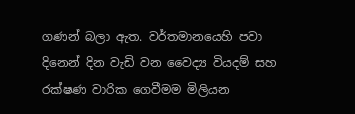ගණන් බලා ඇත. වර්තමානයෙහි පවා දිනෙන් දින වැඩි වන වෛද්‍ය වියදම් සහ රක්ෂණ වාරික ගෙවීමම මිලියන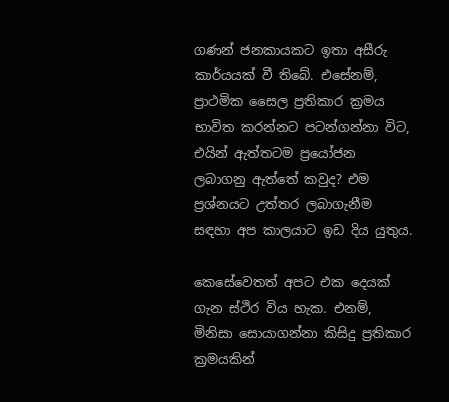ගණන් ජනකායකට ඉතා අසීරු කාර්යයක් වී තිබේ. එසේනම්, ප්‍රාථමික සෛල ප්‍රතිකාර ක්‍රමය භාවිත කරන්නට පටන්ගන්නා විට, එයින් ඇත්තටම ප්‍රයෝජන ලබාගනු ඇත්තේ කවුද? එම ප්‍රශ්නයට උත්තර ලබාගැනීම සඳහා අප කාලයාට ඉඩ දිය යුතුය.

කෙසේවෙතත් අපට එක දෙයක් ගැන ස්ථිර විය හැක. එනම්, මිනිසා සොයාගන්නා කිසිදු ප්‍රතිකාර ක්‍රමයකින්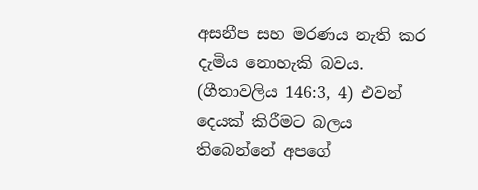අසනීප සහ මරණය නැති කර දැමිය නොහැකි බවය. (ගීතාවලිය 146:3, 4) එවන් දෙයක් කිරීමට බලය තිබෙන්නේ අපගේ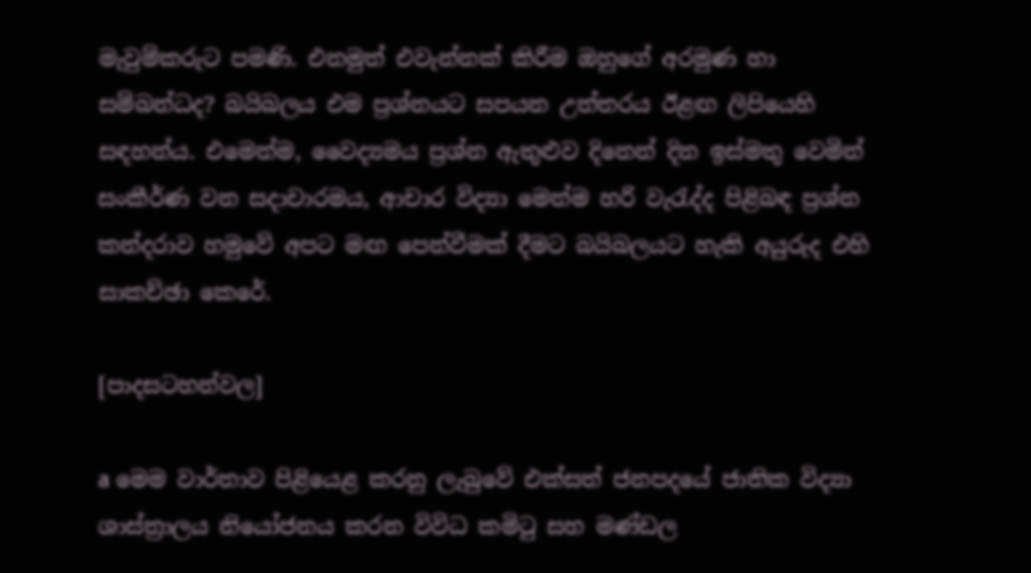මැවුම්කරුට පමණි. එනමුත් එවැන්නක් කිරීම ඔහුගේ අරමුණ හා සම්බන්ධද? බයිබලය එම ප්‍රශ්නයට සපයන උත්තරය ඊළඟ ලිපියෙහි සඳහන්ය. එමෙන්ම, වෛද්‍යමය ප්‍රශ්න ඇතුළුව දිනෙන් දින ඉස්මතු වෙමින් සංකීර්ණ වන සදාචාරමය, ආචාර විද්‍යා මෙන්ම හරි වැරැද්ද පිළිබඳ ප්‍රශ්න කන්දරාව හමුවේ අපට මඟ පෙන්වීමක් දීමට බයිබලයට හැකි අයුරුද එහි සාකච්ඡා කෙරේ.

[පාදසටහන්වල]

a මෙම වාර්තාව පිළියෙළ කරනු ලැබුවේ එක්සත් ජනපදයේ ජාතික විද්‍යා ශාස්ත්‍රාලය නියෝජනය කරන විවිධ කමිටු සහ මණ්ඩල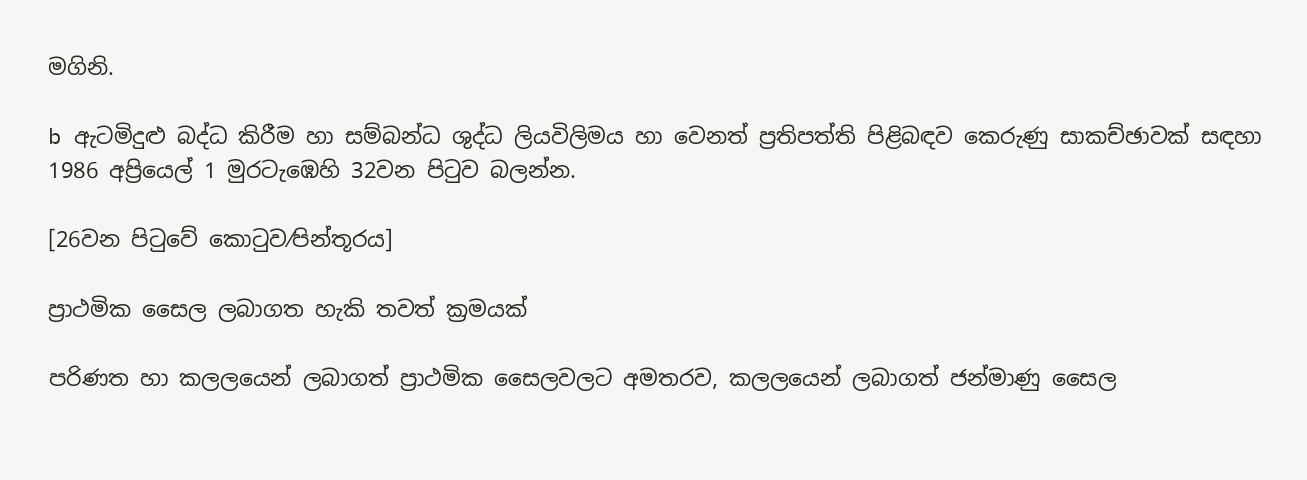මගිනි.

b ඇටමිදුළු බද්ධ කිරීම හා සම්බන්ධ ශුද්ධ ලියවිලිමය හා වෙනත් ප්‍රතිපත්ති පිළිබඳව කෙරුණු සාකච්ඡාවක් සඳහා 1986 අප්‍රියෙල් 1 මුරටැඹෙහි 32වන පිටුව බලන්න.

[26වන පිටුවේ කොටුව⁄පින්තූරය]

ප්‍රාථමික සෛල ලබාගත හැකි තවත් ක්‍රමයක්

පරිණත හා කලලයෙන් ලබාගත් ප්‍රාථමික සෛලවලට අමතරව, කලලයෙන් ලබාගත් ජන්මාණු සෛල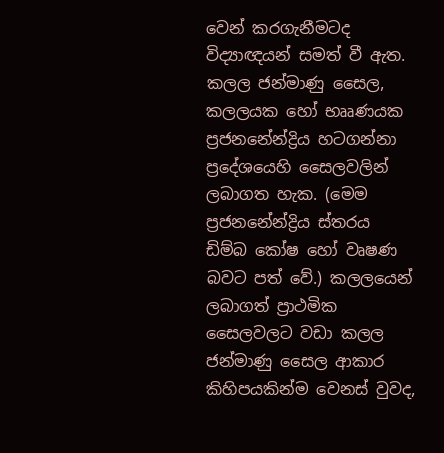වෙන් කරගැනීමටද විද්‍යාඥයන් සමත් වී ඇත. කලල ජන්මාණු සෛල, කලලයක හෝ භෲණයක ප්‍රජනනේන්ද්‍රිය හටගන්නා ප්‍රදේශයෙහි සෛලවලින් ලබාගත හැක. (මෙම ප්‍රජනනේන්ද්‍රිය ස්තරය ඩිම්බ කෝෂ හෝ වෘෂණ බවට පත් වේ.) කලලයෙන් ලබාගත් ප්‍රාථමික සෛලවලට වඩා කලල ජන්මාණු සෛල ආකාර කිහිපයකින්ම වෙනස් වුවද,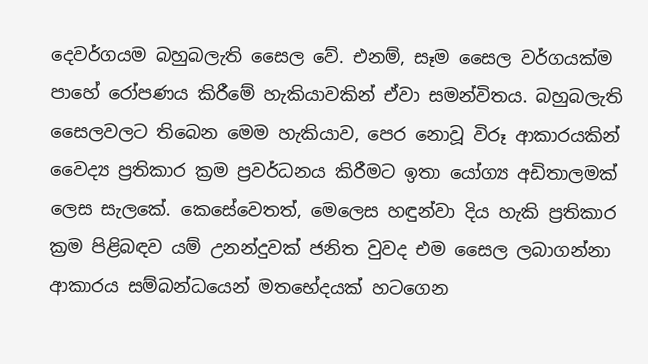දෙවර්ගයම බහුබලැති සෛල වේ. එනම්, සෑම සෛල වර්ගයක්ම පාහේ රෝපණය කිරීමේ හැකියාවකින් ඒවා සමන්විතය. බහුබලැති සෛලවලට තිබෙන මෙම හැකියාව, පෙර නොවූ විරූ ආකාරයකින් වෛද්‍ය ප්‍රතිකාර ක්‍රම ප්‍රවර්ධනය කිරීමට ඉතා යෝග්‍ය අඩිතාලමක් ලෙස සැලකේ. කෙසේවෙතත්, මෙලෙස හඳුන්වා දිය හැකි ප්‍රතිකාර ක්‍රම පිළිබඳව යම් උනන්දුවක් ජනිත වුවද එම සෛල ලබාගන්නා ආකාරය සම්බන්ධයෙන් මතභේදයක් හටගෙන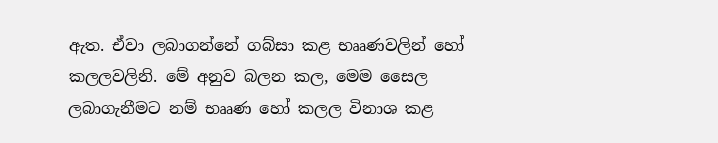ඇත. ඒවා ලබාගන්නේ ගබ්සා කළ භෲණවලින් හෝ කලලවලිනි. මේ අනුව බලන කල, මෙම සෛල ලබාගැනීමට නම් භෲණ හෝ කලල විනාශ කළ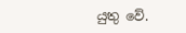යුතු වේ.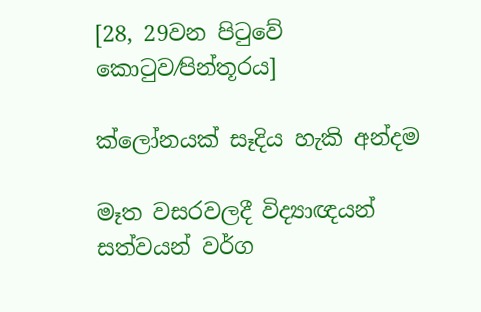[28, 29වන පිටුවේ කොටුව⁄පින්තූරය]

ක්ලෝනයක් සෑදිය හැකි අන්දම

මෑත වසරවලදී විද්‍යාඥයන් සත්වයන් වර්ග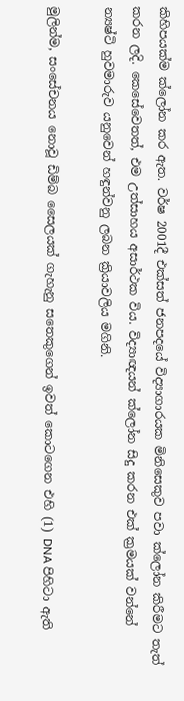කිහිපයක්ම ක්ලෝන කර ඇත. වර්ෂ 2001දී එක්සත් ජනපදයේ විද්‍යාගාරයක මිනිසෙකුව පවා ක්ලෝන කිරීමට තැත් කරන ලදි. කෙසේවෙතත්, එම උත්සාහය අසාර්ථක විය. විද්‍යාඥයන් ක්ලෝන සිදු කරන එක් ක්‍රමයක් වන්නේ න්‍යෂ්ටි හුවමාරුව යනුවෙන් හඳුන්වනු ලබන ක්‍රියාවලිය මගිනි.

මුලින්ම, සංසේචනය නොවූ ඩිම්බ සෛලයක් ගැහැනු සතෙකුගෙන් ඉවත් කොටගෙන එහි (1) DNA පිහිටා ඇති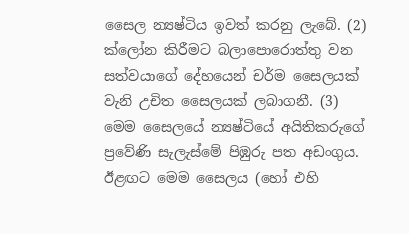සෛල න්‍යෂ්ටිය ඉවත් කරනු ලැබේ. (2) ක්ලෝන කිරීමට බලාපොරොත්තු වන සත්වයාගේ දේහයෙන් චර්ම සෛලයක් වැනි උචිත සෛලයක් ලබාගනී. (3) මෙම සෛලයේ න්‍යෂ්ටියේ අයිතිකරුගේ ප්‍රවේණි සැලැස්මේ පිඹුරු පත අඩංගුය. ඊළඟට මෙම සෛලය (හෝ එහි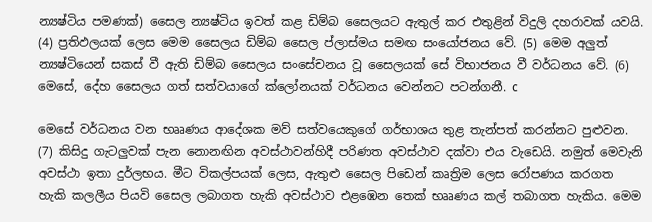න්‍යෂ්ටිය පමණක්) සෛල න්‍යෂ්ටිය ඉවත් කළ ඩිම්බ සෛලයට ඇතුල් කර එතුළින් විදුලි දහරාවක් යවයි. (4) ප්‍රතිඵලයක් ලෙස මෙම සෛලය ඩිම්බ සෛල ප්ලාස්මය සමඟ සංයෝජනය වේ. (5) මෙම අලුත් න්‍යෂ්ටියෙන් සකස් වී ඇති ඩිම්බ සෛලය සංසේචනය වූ සෛලයක් සේ විභාජනය වී වර්ධනය වේ. (6) මෙසේ, දේහ සෛලය ගත් සත්වයාගේ ක්ලෝනයක් වර්ධනය වෙන්නට පටන්ගනී. c

මෙසේ වර්ධනය වන භෲණය ආදේශක මව් සත්වයෙකුගේ ගර්භාශය තුළ තැන්පත් කරන්නට පුළුවන. (7) කිසිදු ගැටලුවක් පැන නොනඟින අවස්ථාවන්හිදී පරිණත අවස්ථාව දක්වා එය වැඩෙයි. නමුත් මෙවැනි අවස්ථා ඉතා දුර්ලභය. මීට විකල්පයක් ලෙස, ඇතුළු සෛල පිඩෙන් කෘත්‍රිම ලෙස රෝපණය කරගත හැකි කලලීය පියවි සෛල ලබාගත හැකි අවස්ථාව එළඹෙන තෙක් භෲණය කල් තබාගත හැකිය. මෙම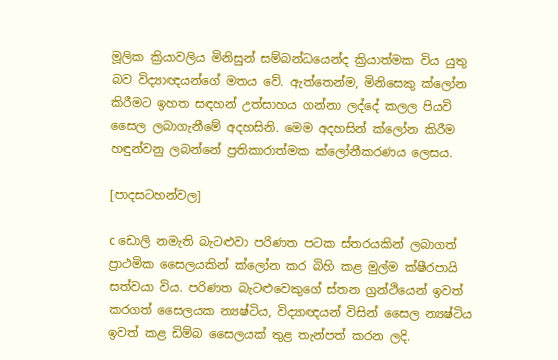මූලික ක්‍රියාවලිය මිනිසුන් සම්බන්ධයෙන්ද ක්‍රියාත්මක විය යුතු බව විද්‍යාඥයන්ගේ මතය වේ. ඇත්තෙන්ම, මිනිසෙකු ක්ලෝන කිරීමට ඉහත සඳහන් උත්සාහය ගන්නා ලද්දේ කලල පියවි සෛල ලබාගැනීමේ අදහසිනි. මෙම අදහසින් ක්ලෝන කිරීම හඳුන්වනු ලබන්නේ ප්‍රතිකාරාත්මක ක්ලෝනීකරණය ලෙසය.

[පාදසටහන්වල]

c ඩොලි නමැති බැටළුවා පරිණත පටක ස්තරයකින් ලබාගත් ප්‍රාථමික සෛලයකින් ක්ලෝන කර බිහි කළ මුල්ම ක්ෂීරපායි සත්වයා විය. පරිණත බැටළුවෙකුගේ ස්තන ග්‍රන්ථියෙන් ඉවත් කරගත් සෛලයක න්‍යෂ්ටිය, විද්‍යාඥයන් විසින් සෛල න්‍යෂ්ටිය ඉවත් කළ ඩිම්බ සෛලයක් තුළ තැන්පත් කරන ලදි.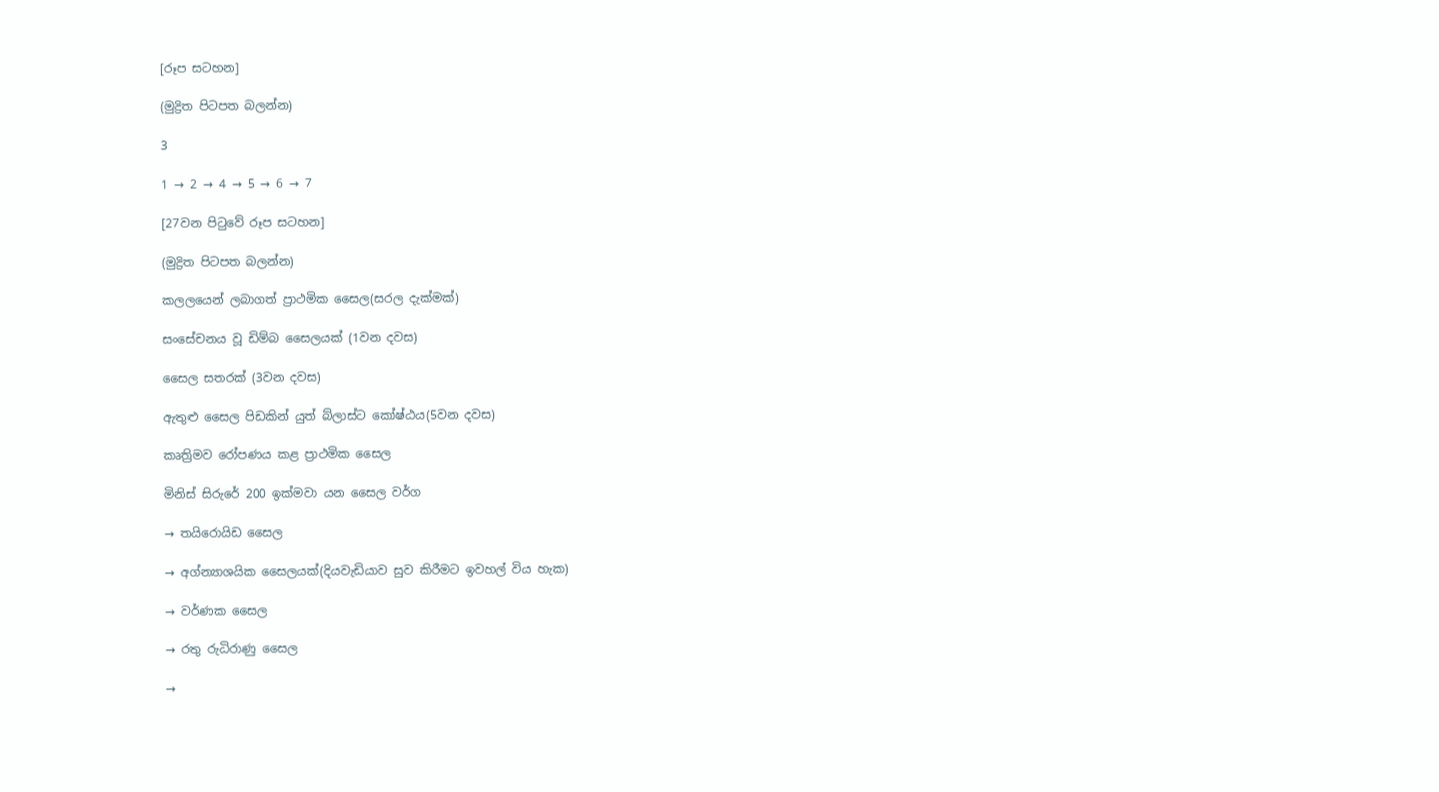[රූප සටහන]

(මුද්‍රිත පිටපත බලන්න)

3

1 → 2 → 4 → 5 → 6 → 7

[27වන පිටුවේ රූප සටහන]

(මුද්‍රිත පිටපත බලන්න)

කලලයෙන් ලබාගත් ප්‍රාථමික සෛල(සරල දැක්මක්)

සංසේචනය වූ ඩිම්බ සෛලයක් (1වන දවස)

සෛල සතරක් (3වන දවස)

ඇතුළු සෛල පිඩකින් යුත් බ්ලාස්ට කෝෂ්ඨය(5වන දවස)

කෘත්‍රිමව රෝපණය කළ ප්‍රාථමික සෛල

මිනිස් සිරුරේ 200 ඉක්මවා යන සෛල වර්ග

→ තයිරොයිඩ සෛල

→ අග්න්‍යාශයික සෛලයක්(දියවැඩියාව සුව කිරීමට ඉවහල් විය හැක)

→ වර්ණක සෛල

→ රතු රුධිරාණු සෛල

→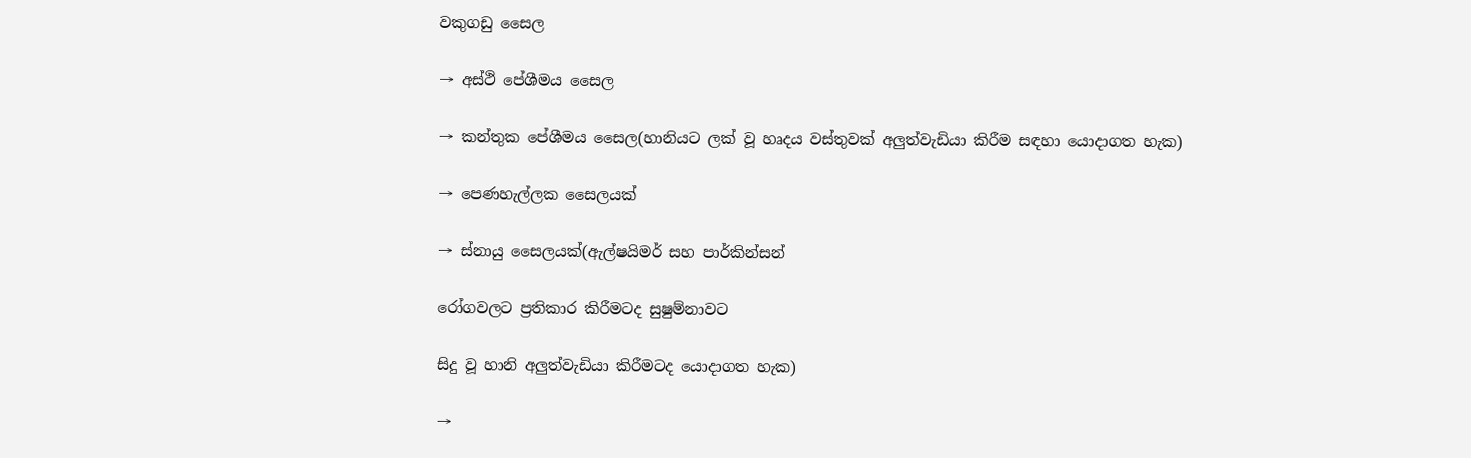වකුගඩු සෛල

→ අස්ථි පේශීමය සෛල

→ කන්තුක පේශීමය සෛල(හානියට ලක් වූ හෘදය වස්තුවක් අලුත්වැඩියා කිරීම සඳහා යොදාගත හැක)

→ පෙණහැල්ලක සෛලයක්

→ ස්නායු සෛලයක්(ඇල්ෂයිමර් සහ පාර්කින්සන්

රෝගවලට ප්‍රතිකාර කිරීමටද සුෂුම්නාවට

සිදු වූ හානි අලුත්වැඩියා කිරීමටද යොදාගත හැක)

→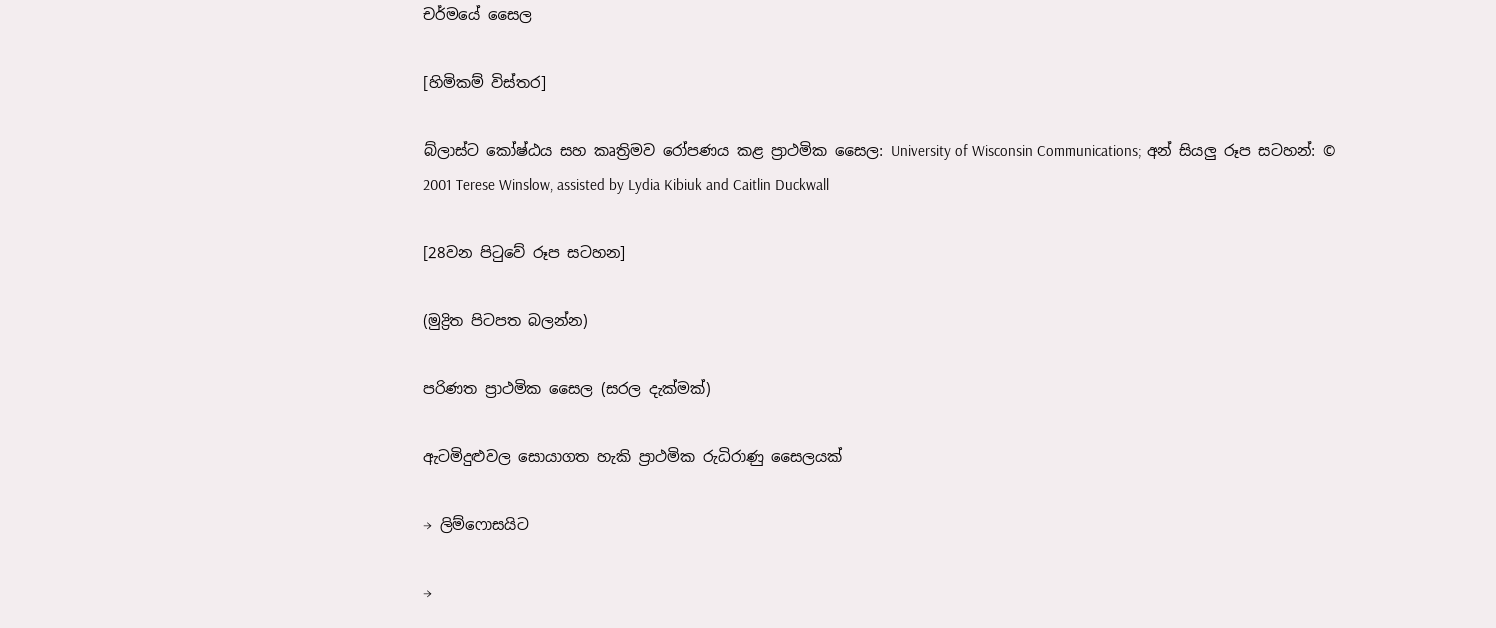චර්මයේ සෛල

[හිමිකම් විස්තර]

බ්ලාස්ට කෝෂ්ඨය සහ කෘත්‍රිමව රෝපණය කළ ප්‍රාථමික සෛල: University of Wisconsin Communications; අන් සියලු රූප සටහන්: © 2001 Terese Winslow, assisted by Lydia Kibiuk and Caitlin Duckwall

[28වන පිටුවේ රූප සටහන]

(මුද්‍රිත පිටපත බලන්න)

පරිණත ප්‍රාථමික සෛල (සරල දැක්මක්)

ඇටමිදුළුවල සොයාගත හැකි ප්‍රාථමික රුධිරාණු සෛලයක්

→ ලිම්ෆොසයිට

→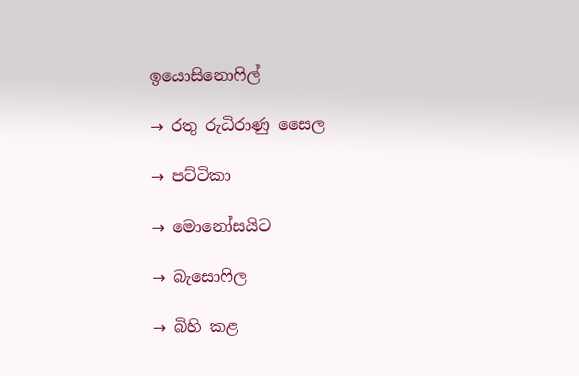ඉයොසිනොෆිල්

→ රතු රුධිරාණු සෛල

→ පට්ටිකා

→ මොනෝසයිට

→ බැසොෆිල

→ බිහි කළ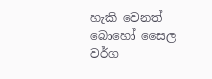හැකි වෙනත් බොහෝ සෛල වර්ග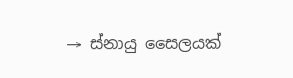→ ස්නායු සෛලයක්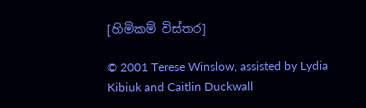[හිමිකම් විස්තර]

© 2001 Terese Winslow, assisted by Lydia Kibiuk and Caitlin Duckwall